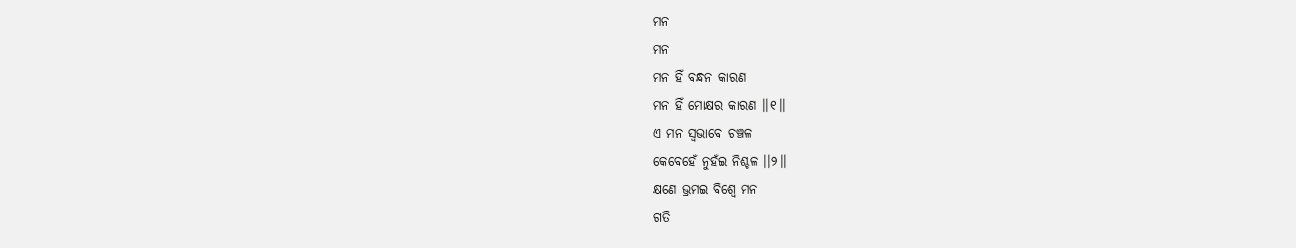ମନ
ମନ
ମନ ହିଁ ବନ୍ଧନ କାରଣ
ମନ ହିଁ ମୋକ୍ଷର କାରଣ ।।୧।।
ଏ ମନ ସ୍ୱଭାବେ ଚଞ୍ଚଳ
କେବେହେଁ ନୁହଁଇ ନିଶ୍ଚଳ ।।୨।।
କ୍ଷଣେ ଭ୍ରମଇ ବିଶ୍ବେ ମନ
ଗତି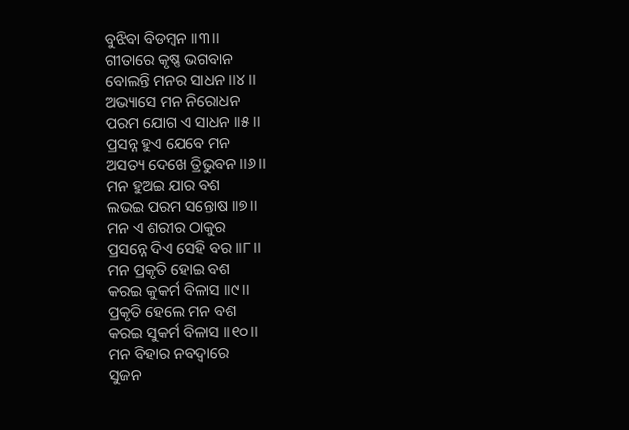ବୁଝିବା ବିଡମ୍ବନ ।।୩।।
ଗୀତାରେ କୃଷ୍ଣ ଭଗବାନ
ବୋଲନ୍ତି ମନର ସାଧନ ।।୪।।
ଅଭ୍ୟାସେ ମନ ନିରୋଧନ
ପରମ ଯୋଗ ଏ ସାଧନ ।।୫।।
ପ୍ରସନ୍ନ ହୁଏ ଯେବେ ମନ
ଅସତ୍ୟ ଦେଖେ ତ୍ରିଭୁବନ ।।୬।।
ମନ ହୁଅଇ ଯାର ବଶ
ଲଭଇ ପରମ ସନ୍ତୋଷ ।।୭।।
ମନ ଏ ଶରୀର ଠାକୁର
ପ୍ରସନ୍ନେ ଦିଏ ସେହି ବର ।।୮।।
ମନ ପ୍ରକୃତି ହୋଇ ବଶ
କରଇ କୁକର୍ମ ବିଳାସ ।।୯।।
ପ୍ରକୃତି ହେଲେ ମନ ବଶ
କରଇ ସୁକର୍ମ ବିଳାସ ।।୧୦।।
ମନ ବିହାର ନବଦ୍ବାରେ
ସୁଜନ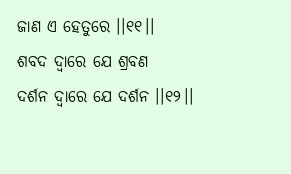ଜାଣ ଏ ହେତୁରେ ।।୧୧।।
ଶବଦ ଦ୍ବାରେ ଯେ ଶ୍ରବଣ
ଦର୍ଶନ ଦ୍ୱାରେ ଯେ ଦର୍ଶନ ।।୧୨।।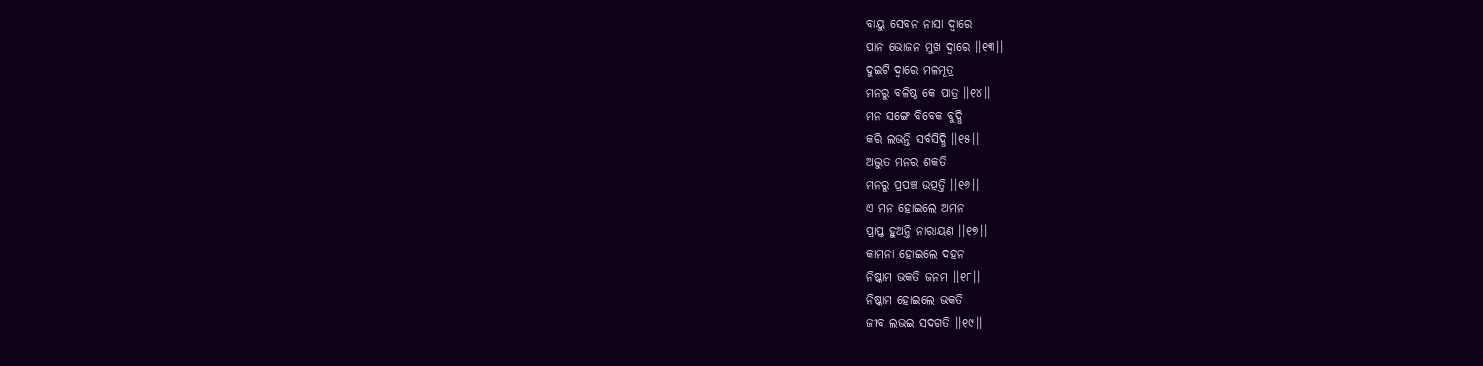ବାୟୁ ସେବନ ନାସା ଦ୍ବାରେ
ପାନ ଭୋଜନ ମୁଖ ଦ୍ବାରେ ।।୧୩।।
ଦୁଇଟି ଦ୍ୱାରେ ମଳମୂତ୍ର
ମନରୁ ବଳିଷ୍ଠ କେ ପାତ୍ର ।।୧୪।।
ମନ ସଙ୍ଗେ ବିବେକ ବୁଦ୍ଧି
କରି ଲଭନ୍ତି ସର୍ବସିଦ୍ଧି ।।୧୫।।
ଅଦ୍ଭୁତ ମନର ଶକତି
ମନରୁ ପ୍ରପଞ୍ଚ ଉତ୍ପତ୍ତି ।।୧୬।।
ଏ ମନ ହୋଇଲେ ଅମନ
ପ୍ରାପ୍ତ ହୁଅନ୍ତି ନାରାୟଣ ।।୧୭।।
କାମନା ହୋଇଲେ ଦହନ
ନିଷ୍କାମ ଭକତି ଜନମ ।।୧୮।।
ନିଷ୍କାମ ହୋଇଲେ ଭକତି
ଜୀବ ଲଭଇ ସଦଗତି ।।୧୯।।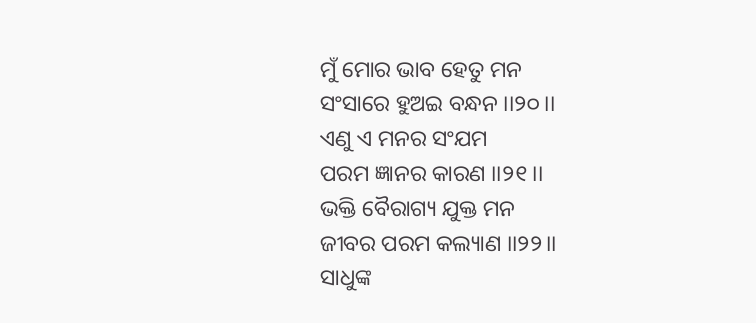ମୁଁ ମୋର ଭାବ ହେତୁ ମନ
ସଂସାରେ ହୁଅଇ ବନ୍ଧନ ।।୨୦।।
ଏଣୁ ଏ ମନର ସଂଯମ
ପରମ ଜ୍ଞାନର କାରଣ ।।୨୧।।
ଭକ୍ତି ବୈରାଗ୍ୟ ଯୁକ୍ତ ମନ
ଜୀବର ପରମ କଲ୍ୟାଣ ।।୨୨।।
ସାଧୁଙ୍କ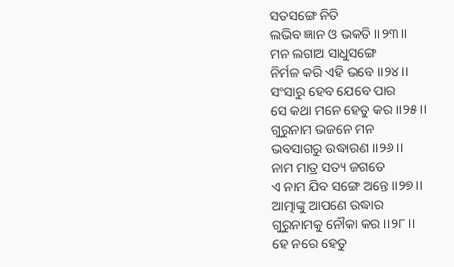ସତସଙ୍ଗେ ନିତି
ଲଭିବ ଜ୍ଞାନ ଓ ଭକତି ।।୨୩।।
ମନ ଲଗାଅ ସାଧୁସଙ୍ଗେ
ନିର୍ମଳ କରି ଏହି ଭବେ ।।୨୪।।
ସଂସାରୁ ହେବ ଯେବେ ପାର
ସେ କଥା ମନେ ହେତୁ କର ।।୨୫।।
ଗୁରୁନାମ ଭଜନେ ମନ
ଭବସାଗରୁ ଉଦ୍ଧାରଣ ।।୨୬।।
ନାମ ମାତ୍ର ସତ୍ୟ ଜଗତେ
ଏ ନାମ ଯିବ ସଙ୍ଗେ ଅନ୍ତେ ।।୨୭।।
ଆତ୍ମାଙ୍କୁ ଆପଣେ ଉଦ୍ଧାର
ଗୁରୁନାମକୁ ନୌକା କର ।।୨୮।।
ହେ ନରେ ହେତୁ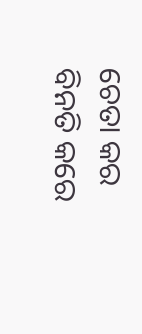ଚେତା କର
ବିନତି କରେ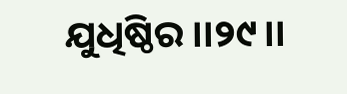ଯୁଧିଷ୍ଠିର ।।୨୯।।